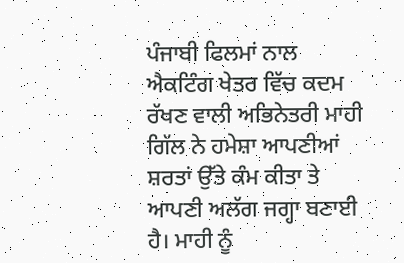ਪੰਜਾਬੀ ਫਿਲਮਾਂ ਨਾਲ ਐਕਟਿੰਗ ਖੇਤਰ ਵਿੱਚ ਕਦਮ ਰੱਖਣ ਵਾਲੀ ਅਭਿਨੇਤਰੀ ਮਾਹੀ ਗਿੱਲ ਨੇ ਹਮੇਸ਼ਾ ਆਪਣੀਆਂ ਸ਼ਰਤਾਂ ਉੱਤੇ ਕੰਮ ਕੀਤਾ ਤੇ ਆਪਣੀ ਅਲੱਗ ਜਗ੍ਹਾ ਬਣਾਈ ਹੈ। ਮਾਹੀ ਨੂੰ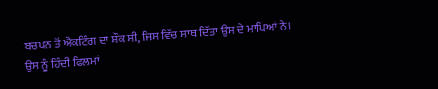ਬਚਪਨ ਤੋਂ ਐਕਟਿੰਗ ਦਾ ਸ਼ੌਕ ਸੀ, ਜਿਸ ਵਿੱਚ ਸਾਥ ਦਿੱਤਾ ਉਸ ਦੇ ਮਾਪਿਆਂ ਨੇ। ਉਸ ਨੂੰ ਹਿੰਦੀ ਫਿਲਮਾਂ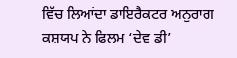ਵਿੱਚ ਲਿਆਂਦਾ ਡਾਇਰੈਕਟਰ ਅਨੁਰਾਗ ਕਸ਼ਯਪ ਨੇ ਫਿਲਮ ‘ਦੇਵ ਡੀ’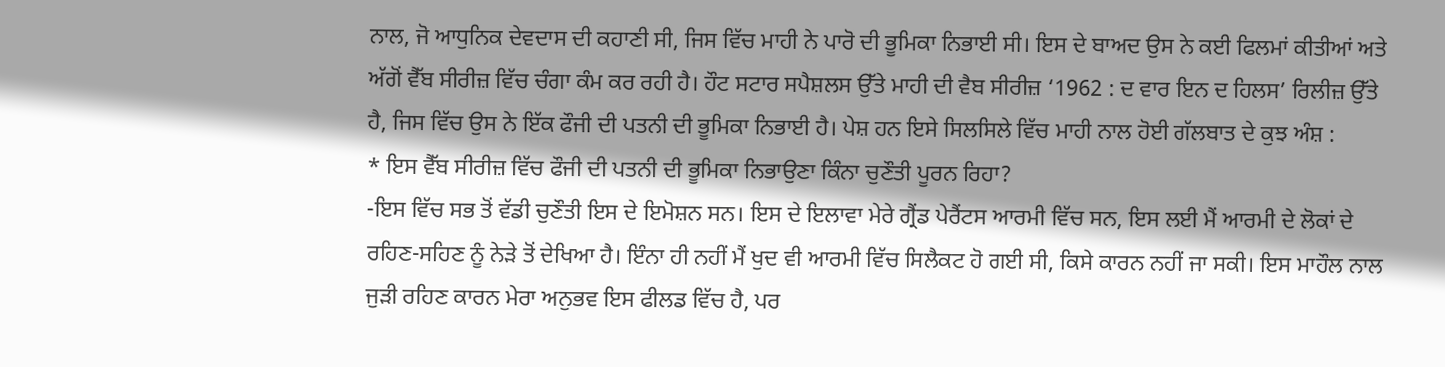ਨਾਲ, ਜੋ ਆਧੁਨਿਕ ਦੇਵਦਾਸ ਦੀ ਕਹਾਣੀ ਸੀ, ਜਿਸ ਵਿੱਚ ਮਾਹੀ ਨੇ ਪਾਰੋ ਦੀ ਭੂਮਿਕਾ ਨਿਭਾਈ ਸੀ। ਇਸ ਦੇ ਬਾਅਦ ਉਸ ਨੇ ਕਈ ਫਿਲਮਾਂ ਕੀਤੀਆਂ ਅਤੇ ਅੱਗੋਂ ਵੈੱਬ ਸੀਰੀਜ਼ ਵਿੱਚ ਚੰਗਾ ਕੰਮ ਕਰ ਰਹੀ ਹੈ। ਹੌਟ ਸਟਾਰ ਸਪੈਸ਼ਲਸ ਉੱਤੇ ਮਾਹੀ ਦੀ ਵੈਬ ਸੀਰੀਜ਼ ‘1962 : ਦ ਵਾਰ ਇਨ ਦ ਹਿਲਸ’ ਰਿਲੀਜ਼ ਉੱਤੇ ਹੈ, ਜਿਸ ਵਿੱਚ ਉਸ ਨੇ ਇੱਕ ਫੌਜੀ ਦੀ ਪਤਨੀ ਦੀ ਭੂਮਿਕਾ ਨਿਭਾਈ ਹੈ। ਪੇਸ਼ ਹਨ ਇਸੇ ਸਿਲਸਿਲੇ ਵਿੱਚ ਮਾਹੀ ਨਾਲ ਹੋਈ ਗੱਲਬਾਤ ਦੇ ਕੁਝ ਅੰਸ਼ :
* ਇਸ ਵੈੱਬ ਸੀਰੀਜ਼ ਵਿੱਚ ਫੌਜੀ ਦੀ ਪਤਨੀ ਦੀ ਭੂਮਿਕਾ ਨਿਭਾਉਣਾ ਕਿੰਨਾ ਚੁਣੌਤੀ ਪੂਰਨ ਰਿਹਾ?
-ਇਸ ਵਿੱਚ ਸਭ ਤੋਂ ਵੱਡੀ ਚੁਣੌਤੀ ਇਸ ਦੇ ਇਮੋਸ਼ਨ ਸਨ। ਇਸ ਦੇ ਇਲਾਵਾ ਮੇਰੇ ਗ੍ਰੈਂਡ ਪੇਰੈਂਟਸ ਆਰਮੀ ਵਿੱਚ ਸਨ, ਇਸ ਲਈ ਮੈਂ ਆਰਮੀ ਦੇ ਲੋਕਾਂ ਦੇ ਰਹਿਣ-ਸਹਿਣ ਨੂੰ ਨੇੜੇ ਤੋਂ ਦੇਖਿਆ ਹੈ। ਇੰਨਾ ਹੀ ਨਹੀਂ ਮੈਂ ਖੁਦ ਵੀ ਆਰਮੀ ਵਿੱਚ ਸਿਲੈਕਟ ਹੋ ਗਈ ਸੀ, ਕਿਸੇ ਕਾਰਨ ਨਹੀਂ ਜਾ ਸਕੀ। ਇਸ ਮਾਹੌਲ ਨਾਲ ਜੁੜੀ ਰਹਿਣ ਕਾਰਨ ਮੇਰਾ ਅਨੁਭਵ ਇਸ ਫੀਲਡ ਵਿੱਚ ਹੈ, ਪਰ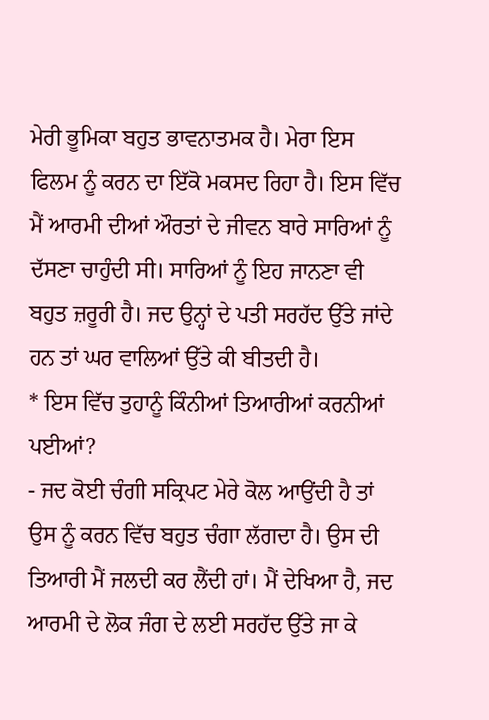ਮੇਰੀ ਭੂਮਿਕਾ ਬਹੁਤ ਭਾਵਨਾਤਮਕ ਹੈ। ਮੇਰਾ ਇਸ ਫਿਲਮ ਨੂੰ ਕਰਨ ਦਾ ਇੱਕੋ ਮਕਸਦ ਰਿਹਾ ਹੈ। ਇਸ ਵਿੱਚ ਮੈਂ ਆਰਮੀ ਦੀਆਂ ਔਰਤਾਂ ਦੇ ਜੀਵਨ ਬਾਰੇ ਸਾਰਿਆਂ ਨੂੰ ਦੱਸਣਾ ਚਾਹੁੰਦੀ ਸੀ। ਸਾਰਿਆਂ ਨੂੰ ਇਹ ਜਾਨਣਾ ਵੀ ਬਹੁਤ ਜ਼ਰੂਰੀ ਹੈ। ਜਦ ਉਨ੍ਹਾਂ ਦੇ ਪਤੀ ਸਰਹੱਦ ਉੱਤੇ ਜਾਂਦੇ ਹਨ ਤਾਂ ਘਰ ਵਾਲਿਆਂ ਉੱਤੇ ਕੀ ਬੀਤਦੀ ਹੈ।
* ਇਸ ਵਿੱਚ ਤੁਹਾਨੂੰ ਕਿੰਨੀਆਂ ਤਿਆਰੀਆਂ ਕਰਨੀਆਂ ਪਈਆਂ?
- ਜਦ ਕੋਈ ਚੰਗੀ ਸਕ੍ਰਿਪਟ ਮੇਰੇ ਕੋਲ ਆਉਂਦੀ ਹੈ ਤਾਂ ਉਸ ਨੂੰ ਕਰਨ ਵਿੱਚ ਬਹੁਤ ਚੰਗਾ ਲੱਗਦਾ ਹੈ। ਉਸ ਦੀ ਤਿਆਰੀ ਮੈਂ ਜਲਦੀ ਕਰ ਲੈਂਦੀ ਹਾਂ। ਮੈਂ ਦੇਖਿਆ ਹੈ, ਜਦ ਆਰਮੀ ਦੇ ਲੋਕ ਜੰਗ ਦੇ ਲਈ ਸਰਹੱਦ ਉੱਤੇ ਜਾ ਕੇ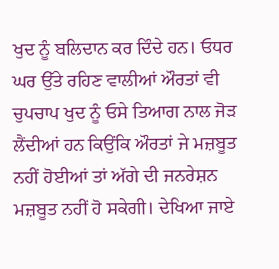ਖੁਦ ਨੂੰ ਬਲਿਦਾਨ ਕਰ ਦਿੰਦੇ ਹਨ। ਓਧਰ ਘਰ ਉੱਤੇ ਰਹਿਣ ਵਾਲੀਆਂ ਔਰਤਾਂ ਵੀ ਚੁਪਚਾਪ ਖੁਦ ਨੂੰ ਓਸੇ ਤਿਆਗ ਨਾਲ ਜੋੜ ਲੈਂਦੀਆਂ ਹਨ ਕਿਉਂਕਿ ਔਰਤਾਂ ਜੇ ਮਜ਼ਬੂਤ ਨਹੀਂ ਹੋਈਆਂ ਤਾਂ ਅੱਗੇ ਦੀ ਜਨਰੇਸ਼ਨ ਮਜ਼ਬੂਤ ਨਹੀਂ ਹੋ ਸਕੇਗੀ। ਦੇਖਿਆ ਜਾਏ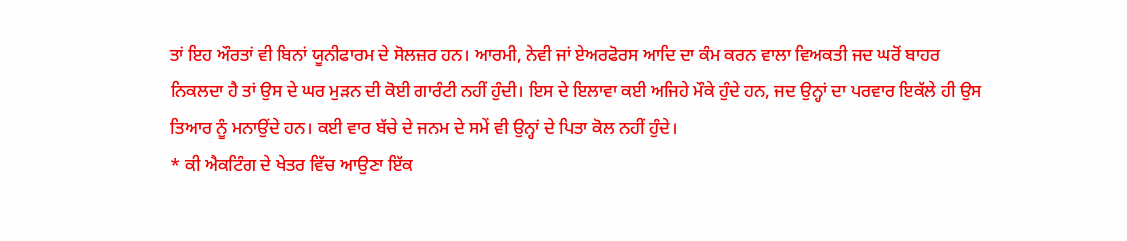ਤਾਂ ਇਹ ਔਰਤਾਂ ਵੀ ਬਿਨਾਂ ਯੂਨੀਫਾਰਮ ਦੇ ਸੋਲਜ਼ਰ ਹਨ। ਆਰਮੀ, ਨੇਵੀ ਜਾਂ ਏਅਰਫੋਰਸ ਆਦਿ ਦਾ ਕੰਮ ਕਰਨ ਵਾਲਾ ਵਿਅਕਤੀ ਜਦ ਘਰੋਂ ਬਾਹਰ ਨਿਕਲਦਾ ਹੈ ਤਾਂ ਉਸ ਦੇ ਘਰ ਮੁੜਨ ਦੀ ਕੋਈ ਗਾਰੰਟੀ ਨਹੀਂ ਹੁੰਦੀ। ਇਸ ਦੇ ਇਲਾਵਾ ਕਈ ਅਜਿਹੇ ਮੌਕੇ ਹੁੰਦੇ ਹਨ, ਜਦ ਉਨ੍ਹਾਂ ਦਾ ਪਰਵਾਰ ਇਕੱਲੇ ਹੀ ਉਸ ਤਿਆਰ ਨੂੰ ਮਨਾਉਂਦੇ ਹਨ। ਕਈ ਵਾਰ ਬੱਚੇ ਦੇ ਜਨਮ ਦੇ ਸਮੇਂ ਵੀ ਉਨ੍ਹਾਂ ਦੇ ਪਿਤਾ ਕੋਲ ਨਹੀਂ ਹੁੰਦੇ।
* ਕੀ ਐਕਟਿੰਗ ਦੇ ਖੇਤਰ ਵਿੱਚ ਆਉਣਾ ਇੱਕ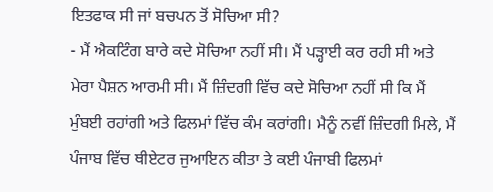ਇਤਫਾਕ ਸੀ ਜਾਂ ਬਚਪਨ ਤੋਂ ਸੋਚਿਆ ਸੀ?
- ਮੈਂ ਐਕਟਿੰਗ ਬਾਰੇ ਕਦੇ ਸੋਚਿਆ ਨਹੀਂ ਸੀ। ਮੈਂ ਪੜ੍ਹਾਈ ਕਰ ਰਹੀ ਸੀ ਅਤੇ ਮੇਰਾ ਪੈਸ਼ਨ ਆਰਮੀ ਸੀ। ਮੈਂ ਜ਼ਿੰਦਗੀ ਵਿੱਚ ਕਦੇ ਸੋਚਿਆ ਨਹੀਂ ਸੀ ਕਿ ਮੈਂ ਮੁੰਬਈ ਰਹਾਂਗੀ ਅਤੇ ਫਿਲਮਾਂ ਵਿੱਚ ਕੰਮ ਕਰਾਂਗੀ। ਮੈਨੂੰ ਨਵੀਂ ਜ਼ਿੰਦਗੀ ਮਿਲੇ, ਮੈਂ ਪੰਜਾਬ ਵਿੱਚ ਥੀਏਟਰ ਜੁਆਇਨ ਕੀਤਾ ਤੇ ਕਈ ਪੰਜਾਬੀ ਫਿਲਮਾਂ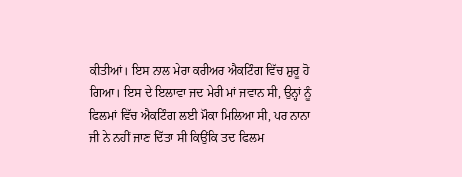ਕੀਤੀਆਂ। ਇਸ ਨਾਲ ਮੇਰਾ ਕਰੀਅਰ ਐਕਟਿੰਗ ਵਿੱਚ ਸ਼ੁਰੂ ਹੋ ਗਿਆ। ਇਸ ਦੇ ਇਲਾਵਾ ਜਦ ਮੇਰੀ ਮਾਂ ਜਵਾਨ ਸੀ, ਉਨ੍ਹਾਂ ਨੂੰ ਫਿਲਮਾਂ ਵਿੱਚ ਐਕਟਿੰਗ ਲਈ ਮੌਕਾ ਮਿਲਿਆ ਸੀ, ਪਰ ਨਾਨਾ ਜੀ ਨੇ ਨਹੀਂ ਜਾਣ ਦਿੱਤਾ ਸੀ ਕਿਉਂਕਿ ਤਦ ਫਿਲਮ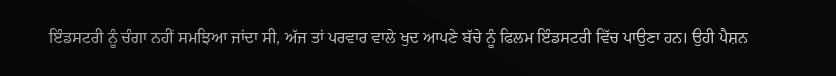ਇੰਡਸਟਰੀ ਨੂੰ ਚੰਗਾ ਨਹੀਂ ਸਮਝਿਆ ਜਾਂਦਾ ਸੀ, ਅੱਜ ਤਾਂ ਪਰਵਾਰ ਵਾਲੇ ਖੁਦ ਆਪਣੇ ਬੱਚੇ ਨੂੰ ਫਿਲਮ ਇੰਡਸਟਰੀ ਵਿੱਚ ਪਾਉਣਾ ਹਨ। ਉਹੀ ਪੈਸ਼ਨ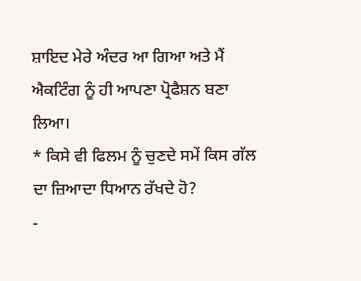ਸ਼ਾਇਦ ਮੇਰੇ ਅੰਦਰ ਆ ਗਿਆ ਅਤੇ ਮੈਂ ਐਕਟਿੰਗ ਨੂੰ ਹੀ ਆਪਣਾ ਪ੍ਰੋਫੈਸ਼ਨ ਬਣਾ ਲਿਆ।
* ਕਿਸੇ ਵੀ ਫਿਲਮ ਨੂੰ ਚੁਣਦੇ ਸਮੇਂ ਕਿਸ ਗੱਲ ਦਾ ਜ਼ਿਆਦਾ ਧਿਆਨ ਰੱਖਦੇ ਹੋ?
-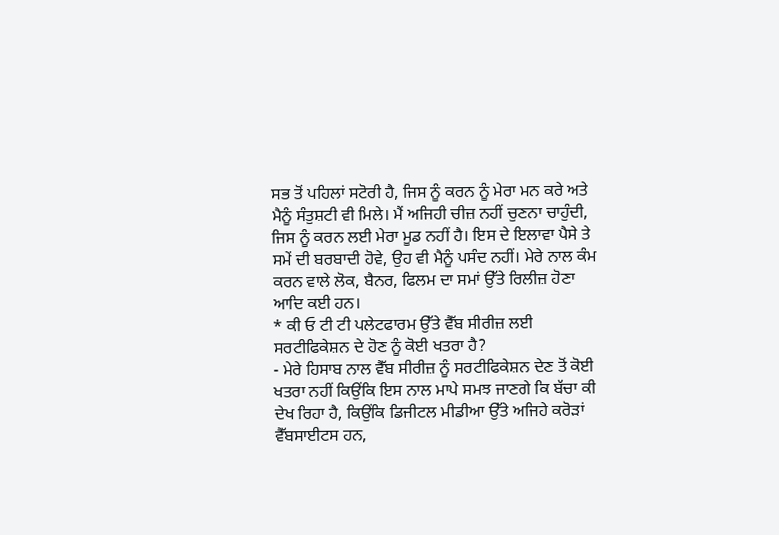ਸਭ ਤੋਂ ਪਹਿਲਾਂ ਸਟੋਰੀ ਹੈ, ਜਿਸ ਨੂੰ ਕਰਨ ਨੂੰ ਮੇਰਾ ਮਨ ਕਰੇ ਅਤੇ ਮੈਨੂੰ ਸੰਤੁਸ਼ਟੀ ਵੀ ਮਿਲੇ। ਮੈਂ ਅਜਿਹੀ ਚੀਜ਼ ਨਹੀਂ ਚੁਣਨਾ ਚਾਹੁੰਦੀ, ਜਿਸ ਨੂੰ ਕਰਨ ਲਈ ਮੇਰਾ ਮੂਡ ਨਹੀਂ ਹੈ। ਇਸ ਦੇ ਇਲਾਵਾ ਪੈਸੇ ਤੇ ਸਮੇਂ ਦੀ ਬਰਬਾਦੀ ਹੋਵੇ, ਉਹ ਵੀ ਮੈਨੂੰ ਪਸੰਦ ਨਹੀਂ। ਮੇਰੇ ਨਾਲ ਕੰਮ ਕਰਨ ਵਾਲੇ ਲੋਕ, ਬੈਨਰ, ਫਿਲਮ ਦਾ ਸਮਾਂ ਉੱਤੇ ਰਿਲੀਜ਼ ਹੋਣਾ ਆਦਿ ਕਈ ਹਨ।
* ਕੀ ਓ ਟੀ ਟੀ ਪਲੇਟਫਾਰਮ ਉੱਤੇ ਵੈੱਬ ਸੀਰੀਜ਼ ਲਈ ਸਰਟੀਫਿਕੇਸ਼ਨ ਦੇ ਹੋਣ ਨੂੰ ਕੋਈ ਖਤਰਾ ਹੈ?
- ਮੇਰੇ ਹਿਸਾਬ ਨਾਲ ਵੈੱਬ ਸੀਰੀਜ਼ ਨੂੰ ਸਰਟੀਫਿਕੇਸ਼ਨ ਦੇਣ ਤੋਂ ਕੋਈ ਖਤਰਾ ਨਹੀਂ ਕਿਉਂਕਿ ਇਸ ਨਾਲ ਮਾਪੇ ਸਮਝ ਜਾਣਗੇ ਕਿ ਬੱਚਾ ਕੀ ਦੇਖ ਰਿਹਾ ਹੈ, ਕਿਉਂਕਿ ਡਿਜੀਟਲ ਮੀਡੀਆ ਉੱਤੇ ਅਜਿਹੇ ਕਰੋੜਾਂ ਵੈੱਬਸਾਈਟਸ ਹਨ,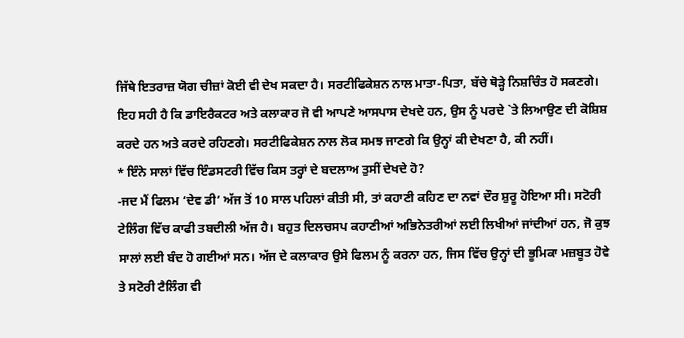ਜਿੱਥੇ ਇਤਰਾਜ਼ ਯੋਗ ਚੀਜ਼ਾਂ ਕੋਈ ਵੀ ਦੇਖ ਸਕਦਾ ਹੈ। ਸਰਟੀਫਿਕੇਸ਼ਨ ਨਾਲ ਮਾਤਾ-ਪਿਤਾ, ਬੱਚੇ ਥੋੜ੍ਹੇ ਨਿਸ਼ਚਿੰਤ ਹੋ ਸਕਣਗੇ। ਇਹ ਸਹੀ ਹੈ ਕਿ ਡਾਇਰੈਕਟਰ ਅਤੇ ਕਲਾਕਾਰ ਜੋ ਵੀ ਆਪਣੇ ਆਸਪਾਸ ਦੇਖਦੇ ਹਨ, ਉਸ ਨੂੰ ਪਰਦੇ `ਤੇ ਲਿਆਉਣ ਦੀ ਕੋਸ਼ਿਸ਼ ਕਰਦੇ ਹਨ ਅਤੇ ਕਰਦੇ ਰਹਿਣਗੇ। ਸਰਟੀਫਿਕੇਸ਼ਨ ਨਾਲ ਲੋਕ ਸਮਝ ਜਾਣਗੇ ਕਿ ਉਨ੍ਹਾਂ ਕੀ ਦੇਖਣਾ ਹੈ, ਕੀ ਨਹੀਂ।
* ਇੰਨੇ ਸਾਲਾਂ ਵਿੱਚ ਇੰਡਸਟਰੀ ਵਿੱਚ ਕਿਸ ਤਰ੍ਹਾਂ ਦੇ ਬਦਲਾਅ ਤੁਸੀਂ ਦੇਖਦੇ ਹੋ?
-ਜਦ ਮੈਂ ਫਿਲਮ ‘ਦੇਵ ਡੀ’ ਅੱਜ ਤੋਂ 10 ਸਾਲ ਪਹਿਲਾਂ ਕੀਤੀ ਸੀ, ਤਾਂ ਕਹਾਣੀ ਕਹਿਣ ਦਾ ਨਵਾਂ ਦੌਰ ਸ਼ੁਰੂ ਹੋਇਆ ਸੀ। ਸਟੋਰੀ ਟੇਲਿੰਗ ਵਿੱਚ ਕਾਫੀ ਤਬਦੀਲੀ ਅੱਜ ਹੈ। ਬਹੁਤ ਦਿਲਚਸਪ ਕਹਾਣੀਆਂ ਅਭਿਨੇਤਰੀਆਂ ਲਈ ਲਿਖੀਆਂ ਜਾਂਦੀਆਂ ਹਨ, ਜੋ ਕੁਝ ਸਾਲਾਂ ਲਈ ਬੰਦ ਹੋ ਗਈਆਂ ਸਨ। ਅੱਜ ਦੇ ਕਲਾਕਾਰ ਉਸੇ ਫਿਲਮ ਨੂੰ ਕਰਨਾ ਹਨ, ਜਿਸ ਵਿੱਚ ਉਨ੍ਹਾਂ ਦੀ ਭੂਮਿਕਾ ਮਜ਼ਬੂਤ ਹੋਵੇ ਤੇ ਸਟੋਰੀ ਟੈਲਿੰਗ ਵੀ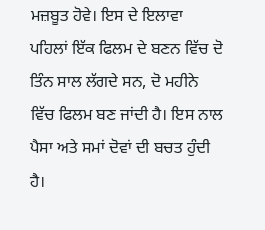ਮਜ਼ਬੂਤ ਹੋਵੇ। ਇਸ ਦੇ ਇਲਾਵਾ ਪਹਿਲਾਂ ਇੱਕ ਫਿਲਮ ਦੇ ਬਣਨ ਵਿੱਚ ਦੋ ਤਿੰਨ ਸਾਲ ਲੱਗਦੇ ਸਨ, ਦੋ ਮਹੀਨੇ ਵਿੱਚ ਫਿਲਮ ਬਣ ਜਾਂਦੀ ਹੈ। ਇਸ ਨਾਲ ਪੈਸਾ ਅਤੇ ਸਮਾਂ ਦੋਵਾਂ ਦੀ ਬਚਤ ਹੁੰਦੀ ਹੈ।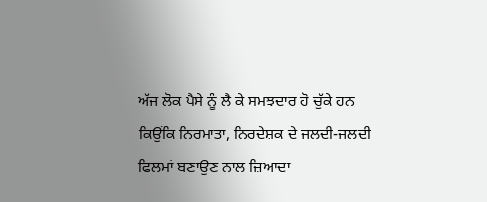ਅੱਜ ਲੋਕ ਪੈਸੇ ਨੂੰ ਲੈ ਕੇ ਸਮਝਦਾਰ ਹੋ ਚੁੱਕੇ ਹਨ ਕਿਉਂਕਿ ਨਿਰਮਾਤਾ, ਨਿਰਦੇਸ਼ਕ ਦੇ ਜਲਦੀ-ਜਲਦੀ ਫਿਲਮਾਂ ਬਣਾਉਣ ਨਾਲ ਜ਼ਿਆਦਾ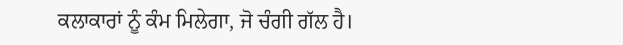ਕਲਾਕਾਰਾਂ ਨੂੰ ਕੰਮ ਮਿਲੇਗਾ, ਜੋ ਚੰਗੀ ਗੱਲ ਹੈ।